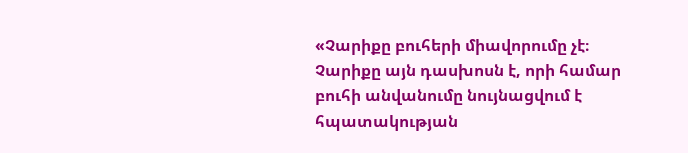«Չարիքը բուհերի միավորումը չէ։ Չարիքը այն դասխոսն է, որի համար բուհի անվանումը նույնացվում է հպատակության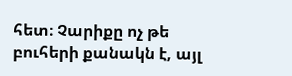հետ։ Չարիքը ոչ թե բուհերի քանակն է, այլ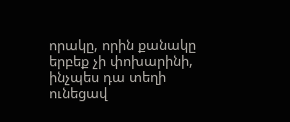որակը, որին քանակը երբեք չի փոխարինի, ինչպես դա տեղի ունեցավ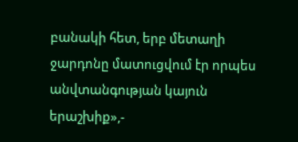բանակի հետ, երբ մետաղի ջարդոնը մատուցվում էր որպես անվտանգության կայուն երաշխիք»,-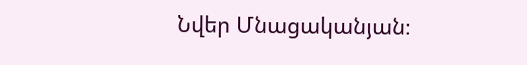Նվեր Մնացականյան։